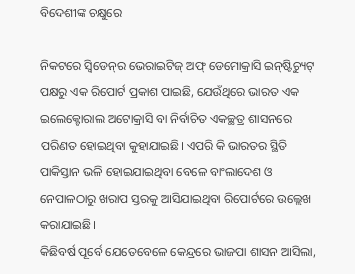ବିଦେଶୀଙ୍କ ଚକ୍ଷୁରେ

ନିକଟରେ ସ୍ବିଡେନ୍‌ର ଭେରାଇଟିଜ୍‌ ଅଫ୍‌ ଡେମୋକ୍ରାସି ଇନ୍‌ଷ୍ଟିଚ୍ୟୁଟ୍‌ ପକ୍ଷରୁ ଏକ ରିପୋର୍ଟ ପ୍ରକାଶ ପାଇଛି, ଯେଉଁଥିରେ ଭାରତ ଏକ ଇଲେକ୍ଟୋରାଲ ଅଟୋକ୍ରାସି ବା ନିର୍ବାଚିତ ଏକଚ୍ଛତ୍ର ଶାସନରେ ପରିଣତ ହୋଇଥିବା କୁହାଯାଇଛି। ଏପରି କି ଭାରତର ସ୍ଥିତି ପାକିସ୍ତାନ ଭଳି ହୋଇଯାଇଥିବା ବେଳେ ବାଂଲାଦେଶ ଓ ନେପାଳଠାରୁ ଖରାପ ସ୍ତରକୁ ଆସିଯାଇଥିବା ରିପୋର୍ଟରେ ଉଲ୍ଲେଖ କରାଯାଇଛି।
କିଛିବର୍ଷ ପୂର୍ବେ ଯେତେବେଳେ କେନ୍ଦ୍ରରେ ଭାଜପା ଶାସନ ଆସିଲା,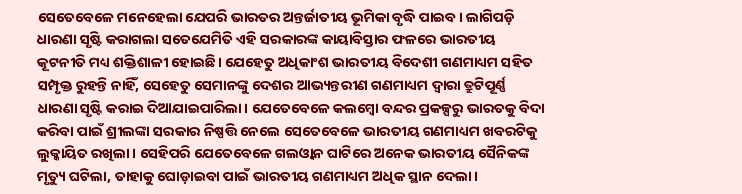ସେତେବେଳେ ମନେହେଲା ଯେପରି ଭାରତର ଅନ୍ତର୍ଜାତୀୟ ଭୂମିକା ବୃଦ୍ଧି ପାଇବ। ଲାଗିପଡ଼ି ଧାରଣା ସୃଷ୍ଟି କରାଗଲା ସତେଯେମିତି ଏହି ସରକାରଙ୍କ କାୟାବିସ୍ତାର ଫଳରେ ଭାରତୀୟ କୂଟନୀତି ମଧ୍ୟ ଶକ୍ତିଶାଳୀ ହୋଇଛି। ଯେହେତୁ ଅଧିକାଂଶ ଭାରତୀୟ ବିଦେଶୀ ଗଣମାଧ୍ୟମ ସହିତ ସମ୍ପୃକ୍ତ ରୁହନ୍ତି ନାହିଁ, ସେହେତୁ ସେମାନଙ୍କୁ ଦେଶର ଆଭ୍ୟନ୍ତରୀଣ ଗଣମାଧ୍ୟମ ଦ୍ୱାରା ତ୍ରୁଟିପୂର୍ଣ୍ଣ ଧାରଣା ସୃଷ୍ଟି କରାଇ ଦିଆଯାଇପାରିଲା। ଯେତେବେଳେ କଲମ୍ବୋ ବନ୍ଦର ପ୍ରକଳ୍ପରୁ ଭାରତକୁ ବିଦା କରିବା ପାଇଁ ଶ୍ରୀଲଙ୍କା ସରକାର ନିଷ୍ପତ୍ତି ନେଲେ ସେତେବେଳେ ଭାରତୀୟ ଗଣମାଧ୍ୟମ ଖବରଟିକୁ ଲୁକ୍କାୟିତ ରଖିଲା। ସେହିପରି ଯେତେବେଳେ ଗଲଓ୍ବାନ ଘାଟିରେ ଅନେକ ଭାରତୀୟ ସୈନିକଙ୍କ ମୃତ୍ୟୁ ଘଟିଲା, ତାହାକୁ ଘୋଡ଼ାଇବା ପାଇଁ ଭାରତୀୟ ଗଣମାଧ୍ୟମ ଅଧିକ ସ୍ଥାନ ଦେଲା।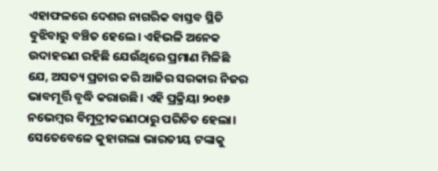ଏହାଫଳରେ ଦେଶର ନାଗରିକ ବାସ୍ତବ ସ୍ଥିତି ବୁଝିବାରୁ ବଞ୍ଚିତ ହେଲେ। ଏହିଭଳି ଅନେକ ଉଦାହରଣ ରହିଛି ଯେଉଁଥିରେ ପ୍ରମାଣ ମିଳିଛି ଯେ, ଅସତ୍ୟ ପ୍ରଚାର କରି ଆଜିର ସରକାର ନିଜର ଭାବମୂର୍ତ୍ତି ବୃଦ୍ଧି କରାଉଛି। ଏହି ପ୍ରକ୍ରିୟା ୨୦୧୬ ନଭେମ୍ବର ବିମୁଦ୍ରୀକରଣଠାରୁ ପରିଚିତ ହେଲା। ସେତେବେଳେ କୁହାଗଲା ଭାରତୀୟ ଟଙ୍କାକୁ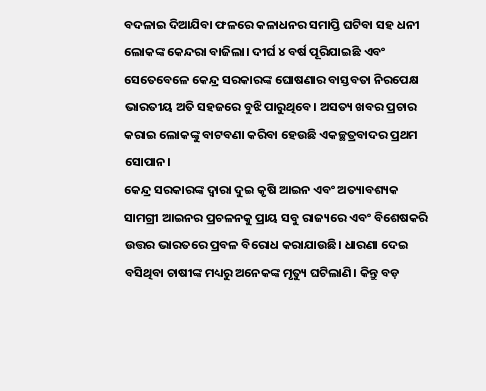ବଦଳାଇ ଦିଆଯିବା ଫଳରେ କଳାଧନର ସମାପ୍ତି ଘଟିବା ସହ ଧନୀ ଲୋକଙ୍କ କେନ୍ଦରା ବାଜିଲା। ଦୀର୍ଘ ୪ ବର୍ଷ ପୂରିଯାଇଛି ଏବଂ ସେତେବେଳେ କେନ୍ଦ୍ର ସରକାରଙ୍କ ଘୋଷଣାର ବାସ୍ତବତା ନିରପେକ୍ଷ ଭାରତୀୟ ଅତି ସହଜରେ ବୁଝି ପାରୁଥିବେ। ଅସତ୍ୟ ଖବର ପ୍ରଚାର କରାଇ ଲୋକଙ୍କୁ ବାଟବଣା କରିବା ହେଉଛି ଏକଚ୍ଛତ୍ରବାଦର ପ୍ରଥମ ସୋପାନ।
କେନ୍ଦ୍ର ସରକାରଙ୍କ ଦ୍ୱାରା ଦୁଇ କୃଷି ଆଇନ ଏବଂ ଅତ୍ୟାବଶ୍ୟକ ସାମଗ୍ରୀ ଆଇନର ପ୍ରଚଳନକୁ ପ୍ରାୟ ସବୁ ରାଜ୍ୟରେ ଏବଂ ବିଶେଷକରି ଉତ୍ତର ଭାରତରେ ପ୍ରବଳ ବିରୋଧ କରାଯାଉଛି। ଧାରଣା ଦେଇ ବସିଥିବା ଚାଷୀଙ୍କ ମଧ୍ୟରୁ ଅନେକଙ୍କ ମୃତ୍ୟୁ ଘଟିଲାଣି। କିନ୍ତୁ ବଡ଼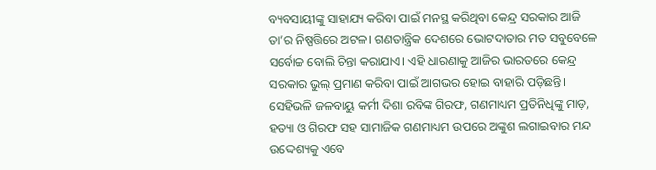ବ୍ୟବସାୟୀଙ୍କୁ ସାହାଯ୍ୟ କରିବା ପାଇଁ ମନସ୍ଥ କରିଥିବା କେନ୍ଦ୍ର ସରକାର ଆଜି ତା’ର ନିଷ୍ପତ୍ତିରେ ଅଟଳ। ଗଣତାନ୍ତ୍ରିକ ଦେଶରେ ଭୋଟଦାତାର ମତ ସବୁବେଳେ ସର୍ବୋଚ୍ଚ ବୋଲି ଚିନ୍ତା କରାଯାଏ। ଏହି ଧାରଣାକୁ ଆଜିର ଭାରତରେ କେନ୍ଦ୍ର ସରକାର ଭୁଲ୍‌ ପ୍ରମାଣ କରିବା ପାଇଁ ଆଗଭର ହୋଇ ବାହାରି ପଡ଼ିଛନ୍ତି। ସେହିଭଳି ଜଳବାୟୁ କର୍ମୀ ଦିଶା ରବିଙ୍କ ଗିରଫ, ଗଣମାଧ୍ୟମ ପ୍ରତିନିଧିଙ୍କୁ ମାଡ଼, ହତ୍ୟା ଓ ଗିରଫ ସହ ସାମାଜିକ ଗଣମାଧ୍ୟମ ଉପରେ ଅଙ୍କୁଶ ଲଗାଇବାର ମନ୍ଦ ଉଦ୍ଦେଶ୍ୟକୁ ଏବେ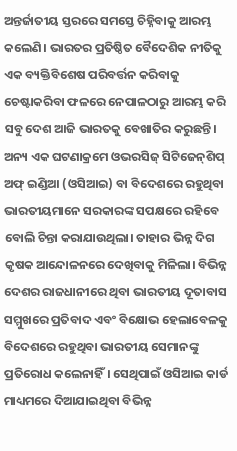ଅନ୍ତର୍ଜାତୀୟ ସ୍ତରରେ ସମସ୍ତେ ଚିହ୍ନିବାକୁ ଆରମ୍ଭ କଲେଣି। ଭାରତର ପ୍ରତିଷ୍ଠିତ ବୈଦେଶିକ ନୀତିକୁ ଏକ ବ୍ୟକ୍ତିବିଶେଷ ପରିବର୍ତ୍ତନ କରିବାକୁ ଚେଷ୍ଟାକରିବା ଫଳରେ ନେପାଳଠାରୁ ଆରମ୍ଭ କରି ସବୁ ଦେଶ ଆଜି ଭାରତକୁ ବେଖାତିର କରୁଛନ୍ତି। ଅନ୍ୟ ଏକ ଘଟଣାକ୍ରମେ ଓଭରସିଜ୍‌ ସିଟିଜେନ୍‌ଶିପ୍‌ ଅଫ୍‌ ଇଣ୍ଡିଆ (ଓସିଆଇ) ବା ବିଦେଶରେ ରହୁଥିବା ଭାରତୀୟମାନେ ସରକାରଙ୍କ ସପକ୍ଷରେ ରହିବେ ବୋଲି ଚିନ୍ତା କରାଯାଉଥିଲା। ତାହାର ଭିନ୍ନ ଦିଗ କୃଷକ ଆନ୍ଦୋଳନରେ ଦେଖିବାକୁ ମିଳିଲା। ବିଭିନ୍ନ ଦେଶର ରାଜଧାନୀରେ ଥିବା ଭାରତୀୟ ଦୂତାବାସ ସମ୍ମୁଖରେ ପ୍ରତିବାଦ ଏବଂ ବିକ୍ଷୋଭ ହେଲାବେଳକୁ ବିଦେଶରେ ରହୁଥିବା ଭାରତୀୟ ସେମାନଙ୍କୁ ପ୍ରତିରୋଧ କଲେନାହିଁ। ସେଥିପାଇଁ ଓସିଆଇ କାର୍ଡ ମାଧ୍ୟମରେ ଦିଆଯାଇଥିବା ବିଭିନ୍ନ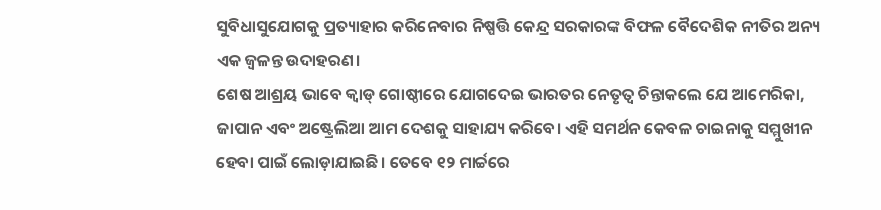ସୁବିଧାସୁଯୋଗକୁ ପ୍ରତ୍ୟାହାର କରିନେବାର ନିଷ୍ପତ୍ତି କେନ୍ଦ୍ର ସରକାରଙ୍କ ବିଫଳ ବୈଦେଶିକ ନୀତିର ଅନ୍ୟ ଏକ ଜ୍ୱଳନ୍ତ ଉଦାହରଣ।
ଶେଷ ଆଶ୍ରୟ ଭାବେ କ୍ୱାଡ୍‌ ଗୋଷ୍ଠୀରେ ଯୋଗଦେଇ ଭାରତର ନେତୃତ୍ୱ ଚିନ୍ତାକଲେ ଯେ ଆମେରିକା, ଜାପାନ ଏବଂ ଅଷ୍ଟ୍ରେଲିଆ ଆମ ଦେଶକୁ ସାହାଯ୍ୟ କରିବେ। ଏହି ସମର୍ଥନ କେବଳ ଚାଇନାକୁ ସମ୍ମୁଖୀନ ହେବା ପାଇଁ ଲୋଡ଼ାଯାଇଛି। ତେବେ ୧୨ ମାର୍ଚ୍ଚରେ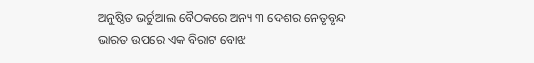ଅନୁଷ୍ଠିତ ଭର୍ଚୁଆଲ ବୈଠକରେ ଅନ୍ୟ ୩ ଦେଶର ନେତୃବୃନ୍ଦ ଭାରତ ଉପରେ ଏକ ବିରାଟ ବୋଝ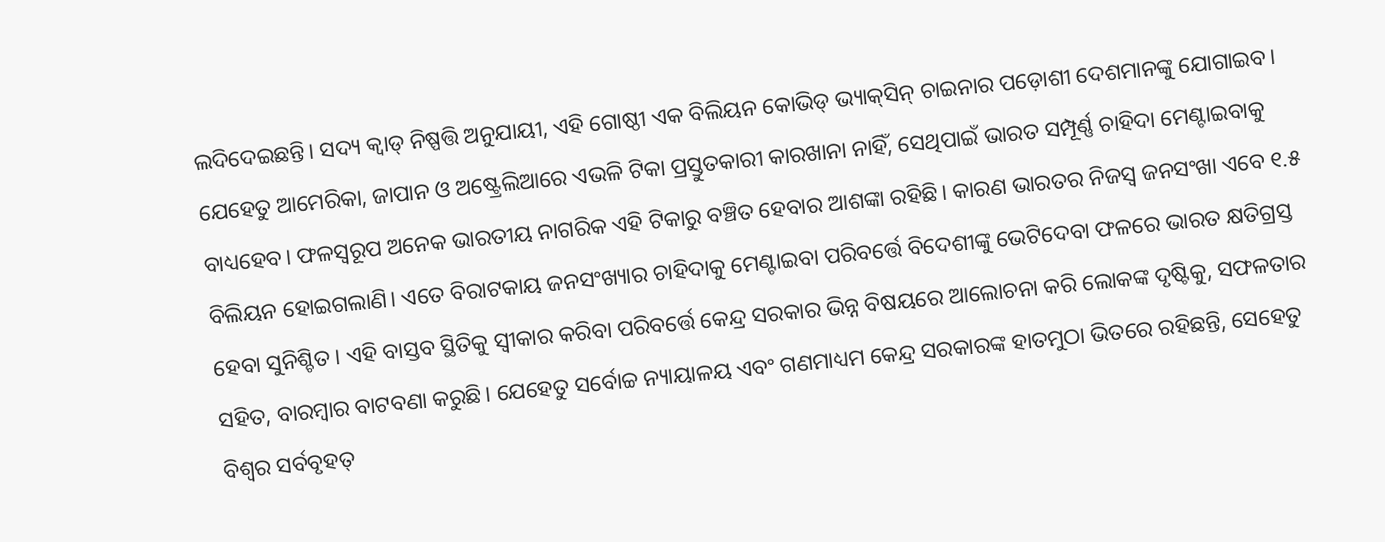ଲଦିଦେଇଛନ୍ତି। ସଦ୍ୟ କ୍ୱାଡ୍‌ ନିଷ୍ପତ୍ତି ଅନୁଯାୟୀ, ଏହି ଗୋଷ୍ଠୀ ଏକ ବିଲିୟନ କୋଭିଡ୍‌ ଭ୍ୟାକ୍‌ସିନ୍‌ ଚାଇନାର ପଡ଼ୋଶୀ ଦେଶମାନଙ୍କୁ ଯୋଗାଇବ। ଯେହେତୁ ଆମେରିକା, ଜାପାନ ଓ ଅଷ୍ଟ୍ରେଲିଆରେ ଏଭଳି ଟିକା ପ୍ରସ୍ତୁତକାରୀ କାରଖାନା ନାହିଁ, ସେଥିପାଇଁ ଭାରତ ସମ୍ପୂର୍ଣ୍ଣ ଚାହିଦା ମେଣ୍ଟାଇବାକୁ ବାଧ୍ୟହେବ। ଫଳସ୍ବରୂପ ଅନେକ ଭାରତୀୟ ନାଗରିକ ଏହି ଟିକାରୁ ବଞ୍ଚିତ ହେବାର ଆଶଙ୍କା ରହିଛି। କାରଣ ଭାରତର ନିଜସ୍ବ ଜନସଂଖା ଏବେ ୧.୫ ବିଲିୟନ ହୋଇଗଲାଣି। ଏତେ ବିରାଟକାୟ ଜନସଂଖ୍ୟାର ଚାହିଦାକୁ ମେଣ୍ଟାଇବା ପରିବର୍ତ୍ତେ ବିଦେଶୀଙ୍କୁ ଭେଟିଦେବା ଫଳରେ ଭାରତ କ୍ଷତିଗ୍ରସ୍ତ ହେବା ସୁନିଶ୍ଚିତ। ଏହି ବାସ୍ତବ ସ୍ଥିତିକୁ ସ୍ବୀକାର କରିବା ପରିବର୍ତ୍ତେ କେନ୍ଦ୍ର ସରକାର ଭିନ୍ନ ବିଷୟରେ ଆଲୋଚନା କରି ଲୋକଙ୍କ ଦୃଷ୍ଟିକୁ, ସଫଳତାର ସହିତ, ବାରମ୍ବାର ବାଟବଣା କରୁଛି। ଯେହେତୁ ସର୍ବୋଚ୍ଚ ନ୍ୟାୟାଳୟ ଏବଂ ଗଣମାଧ୍ୟମ କେନ୍ଦ୍ର ସରକାରଙ୍କ ହାତମୁଠା ଭିତରେ ରହିଛନ୍ତି, ସେହେତୁ ବିଶ୍ୱର ସର୍ବବୃହତ୍‌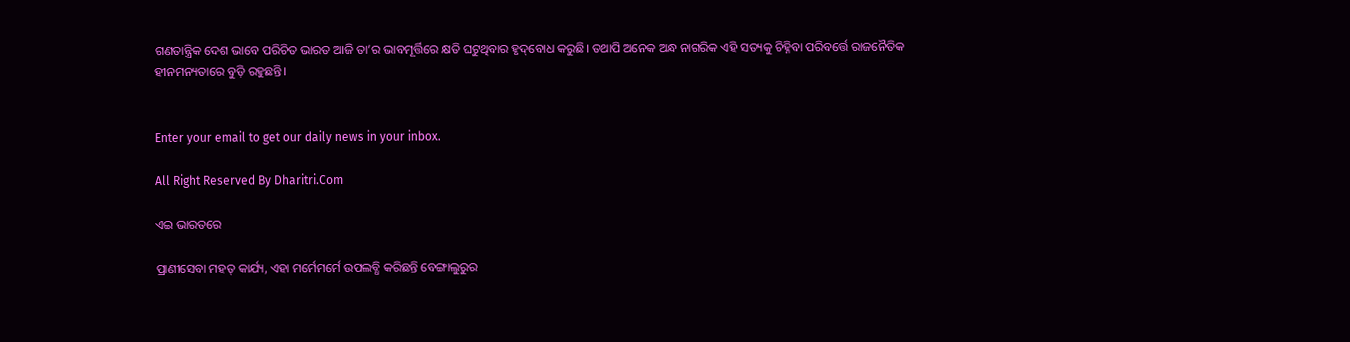ଗଣତାନ୍ତ୍ରିକ ଦେଶ ଭାବେ ପରିଚିତ ଭାରତ ଆଜି ତା’ର ଭାବମୂର୍ତ୍ତିରେ କ୍ଷତି ଘଟୁଥିବାର ହୃଦ୍‌ବୋଧ କରୁଛି। ତଥାପି ଅନେକ ଅନ୍ଧ ନାଗରିକ ଏହି ସତ୍ୟକୁ ଚିହ୍ନିବା ପରିବର୍ତ୍ତେ ରାଜନୈତିକ ହୀନମନ୍ୟତାରେ ବୁଡ଼ି ରହୁଛନ୍ତି।


Enter your email to get our daily news in your inbox.

All Right Reserved By Dharitri.Com

ଏଇ ଭାରତରେ

ପ୍ରାଣୀସେବା ମହତ୍‌ କାର୍ଯ୍ୟ, ଏହା ମର୍ମେମର୍ମେ ଉପଲବ୍ଧି କରିଛନ୍ତି ବେଙ୍ଗାଲୁରୁର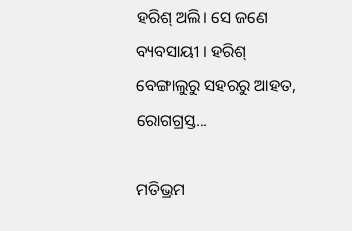ହରିଶ୍‌ ଅଲି। ସେ ଜଣେ ବ୍ୟବସାୟୀ । ହରିଶ୍‌ ବେଙ୍ଗାଲୁରୁ ସହରରୁ ଆହତ, ରୋଗଗ୍ରସ୍ତ...

ମତିଭ୍ରମ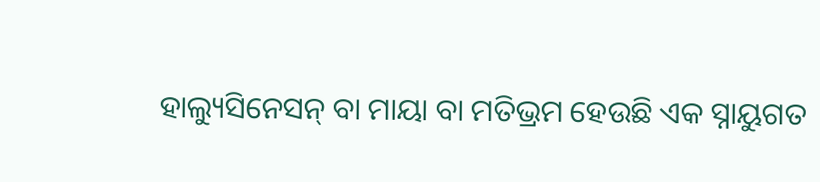ହାଲ୍ୟୁସିନେସନ୍‌ ବା ମାୟା ବା ମତିଭ୍ରମ ହେଉଛି ଏକ ସ୍ନାୟୁଗତ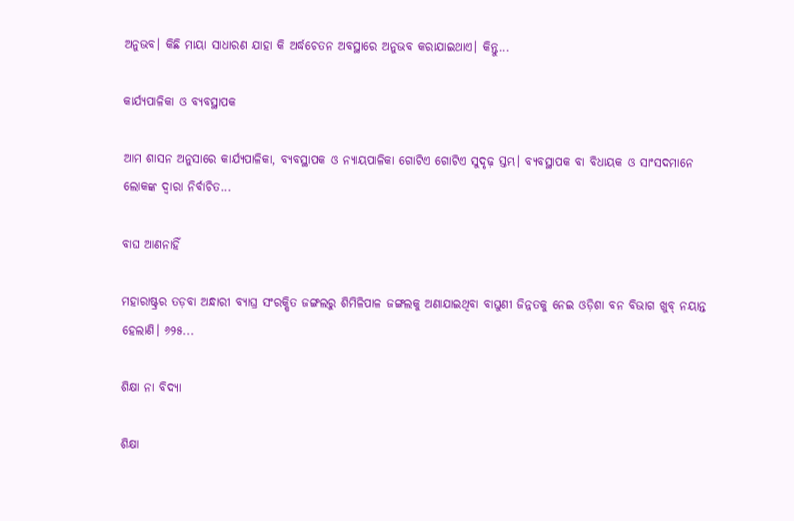ଅନୁଭବ। କିଛି ମାୟା ସାଧାରଣ ଯାହା କି ଅର୍ଦ୍ଧଚେତନ ଅବସ୍ଥାରେ ଅନୁଭବ କରାଯାଇଥାଏ। କିନ୍ତୁ...

କାର୍ଯ୍ୟପାଳିକା ଓ ବ୍ୟବସ୍ଥାପକ

ଆମ ଶାସନ ଅନୁସାରେ କାର୍ଯ୍ୟପାଳିକା, ବ୍ୟବସ୍ଥାପକ ଓ ନ୍ୟାୟପାଳିକା ଗୋଟିଏ ଗୋଟିଏ ସୁଦୃଢ଼ ସ୍ତମ୍ଭ। ବ୍ୟବସ୍ଥାପକ ବା ବିଧାୟକ ଓ ସାଂସଦମାନେ ଲୋକଙ୍କ ଦ୍ୱାରା ନିର୍ବାଚିତ...

ବାଘ ଆଣନାହିଁ

ମହାରାଷ୍ଟ୍ରର ତଡ଼ବା ଅନ୍ଧାରୀ ବ୍ୟାଘ୍ର ସଂରକ୍ଷିତ ଜଙ୍ଗଲରୁ ଶିମିଳିପାଳ ଜଙ୍ଗଲକୁ ଅଣାଯାଇଥିବା ବାଘୁଣୀ ଜିନ୍ନତକୁ ନେଇ ଓଡ଼ିଶା ବନ ବିଭାଗ ଖୁବ୍‌ ନୟାନ୍ତ ହେଲାଣି। ୬୨୫...

ଶିକ୍ଷା ନା ବିଦ୍ୟା

ଶିକ୍ଷା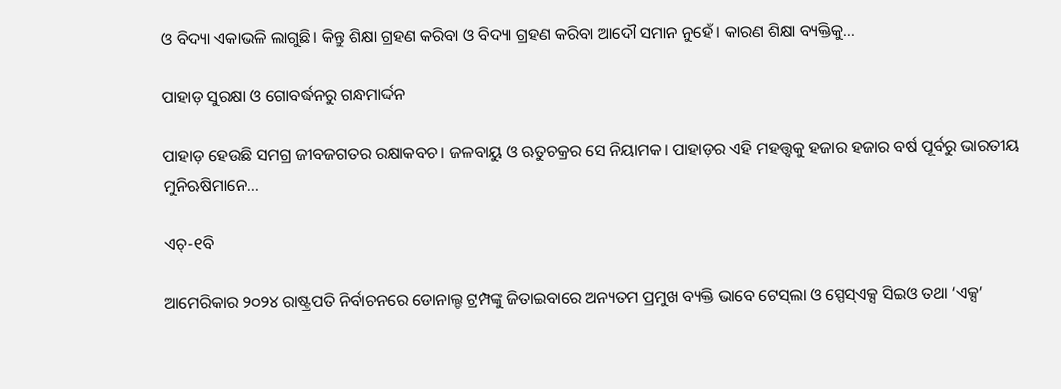ଓ ବିଦ୍ୟା ଏକାଭଳି ଲାଗୁଛି। କିନ୍ତୁ ଶିକ୍ଷା ଗ୍ରହଣ କରିବା ଓ ବିଦ୍ୟା ଗ୍ରହଣ କରିବା ଆଦୌ ସମାନ ନୁହେଁ। କାରଣ ଶିକ୍ଷା ବ୍ୟକ୍ତିକୁ...

ପାହାଡ଼ ସୁରକ୍ଷା ଓ ଗୋବର୍ଦ୍ଧନରୁ ଗନ୍ଧମାର୍ଦ୍ଦନ

ପାହାଡ଼ ହେଉଛି ସମଗ୍ର ଜୀବଜଗତର ରକ୍ଷାକବଚ। ଜଳବାୟୁ ଓ ଋତୁଚକ୍ରର ସେ ନିୟାମକ। ପାହାଡ଼ର ଏହି ମହତ୍ତ୍ୱକୁ ହଜାର ହଜାର ବର୍ଷ ପୂର୍ବରୁ ଭାରତୀୟ ମୁନିଋଷିମାନେ...

ଏଚ୍‌-୧ବି

ଆମେରିକାର ୨୦୨୪ ରାଷ୍ଟ୍ରପତି ନିର୍ବାଚନରେ ଡୋନାଲ୍ଡ ଟ୍ରମ୍ପଙ୍କୁ ଜିତାଇବାରେ ଅନ୍ୟତମ ପ୍ରମୁଖ ବ୍ୟକ୍ତି ଭାବେ ଟେସ୍‌ଲା ଓ ସ୍ପେସ୍‌ଏକ୍ସ ସିଇଓ ତଥା ‘ଏକ୍ସ’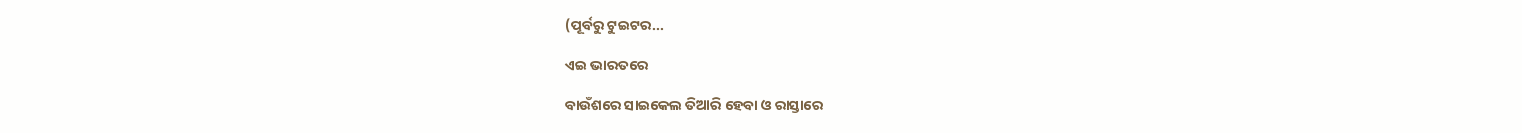(ପୂର୍ବରୁ ଟୁଇଟର...

ଏଇ ଭାରତରେ

ବାଉଁଶରେ ସାଇକେଲ ତିଆରି ହେବା ଓ ରାସ୍ତାରେ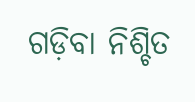ଗଡ଼ିବା ନିଶ୍ଚିତ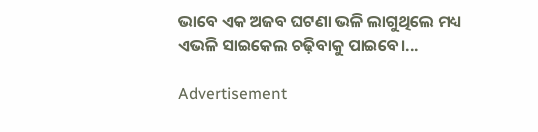ଭାବେ ଏକ ଅଜବ ଘଟଣା ଭଳି ଲାଗୁଥିଲେ ମଧ୍ୟ ଏଭଳି ସାଇକେଲ ଚଢ଼ିବାକୁ ପାଇବେ।...

Advertisement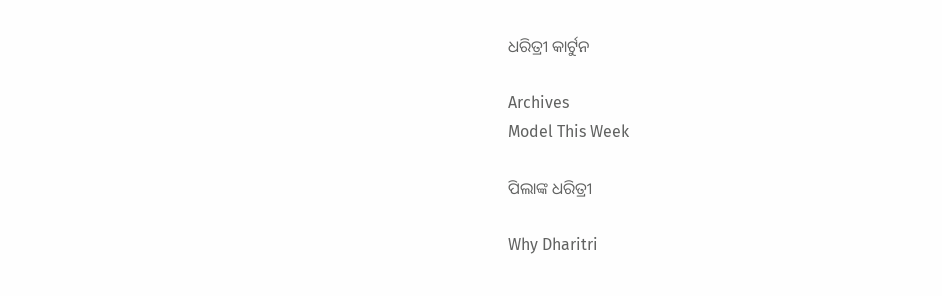ଧରିତ୍ରୀ କାର୍ଟୁନ

Archives
Model This Week

ପିଲାଙ୍କ ଧରିତ୍ରୀ

Why Dharitri